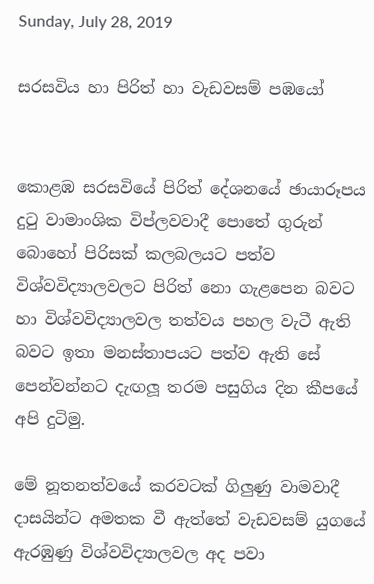Sunday, July 28, 2019

සරසවිය හා පිරිත් හා වැඩවසම් පඹයෝ


කොළඹ සරසවියේ පිරිත් දේශනයේ ඡායාරූපය දුටු වාමාංශික විප්ලවවාදී පොතේ ගුරුන් බොහෝ පිරිසක් කලබලයට පත්ව විශ්වවිද්‍යාලවලට පිරිත් නො ගැළපෙන බවට හා විශ්වවිද්‍යාලවල තත්වය පහල වැටී ඇති බවට ඉතා මනස්තාපයට පත්ව ඇති සේ පෙන්වන්නට දැඟලූ තරම පසුගිය දින කීපයේ අපි දුටිමු.

මේ නූතනත්වයේ කරවටක් ගිලුණු වාමවාදී දාසයින්ට අමතක වී ඇත්තේ වැඩවසම් යුගයේ ඇරඹුණු විශ්වවිද්‍යාලවල අද පවා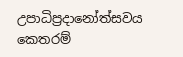උපාධිප්‍රදානෝත්සවය කෙතරම්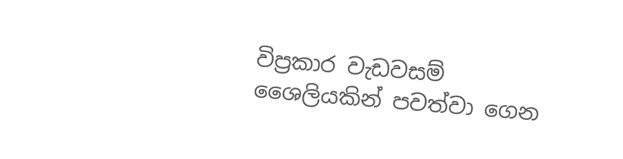විප්‍රකාර වැඩවසම් ශෛලියකින් පවත්වා ගෙන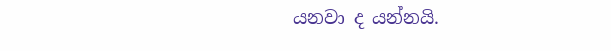යනවා ද යන්නයි.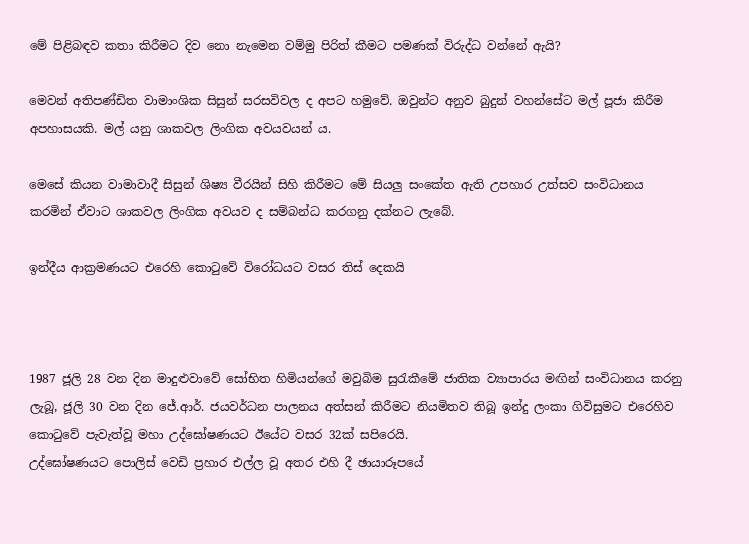මේ පිළිබඳව කතා කිරීමට දිව නො නැමෙන වම්මු පිරිත් කීමට පමණක් විරුද්ධ වන්නේ ඇයි?

මෙවන් අතිපණ්ඩිත වාමාංශික සිසුන් සරසවිවල ද අපට හමුවේ. ඔවුන්ට අනුව බුදුන් වහන්සේට මල් පූජා කිරීම අපහාසයකි. මල් යනු ශාකවල ලිංගික අවයවයන් ය.

මෙසේ කියන වාමාවාදී සිසුන් ශිෂ්‍ය වීරයින් සිහි කිරීමට මේ සියලු සංකේත ඇති උපහාර උත්සව සංවිධානය කරමින් ඒවාට ශාකවල ලිංගික අවයව ද සම්බන්ධ කරගනු දක්නට ලැබේ.

ඉන්දීය ආක්‍රමණයට එරෙහි කොටුවේ විරෝධයට වසර තිස් දෙකයි



1987 ජූලි 28 වන දින මාදුළුවාවේ සෝභිත හිමියන්ගේ මවුබිම සුරැකීමේ ජාතික ව්‍යාපාරය මඟින් සංවිධානය කරනු ලැබූ, ජූලි 30 වන දින ජේ.ආර්. ජයවර්ධන පාලනය අත්සන් කිරීමට නියමිතව තිබූ ඉන්දු ලංකා ගිවිසුමට එරෙහිව කොටුවේ පැවැත්වූ මහා උද්ඝෝෂණයට ඊයේට වසර 32ක් සපිරෙයි.
උද්ඝෝෂණයට පොලිස් වෙඩි ප්‍රහාර එල්ල වූ අතර එහි දී ඡායාරූපයේ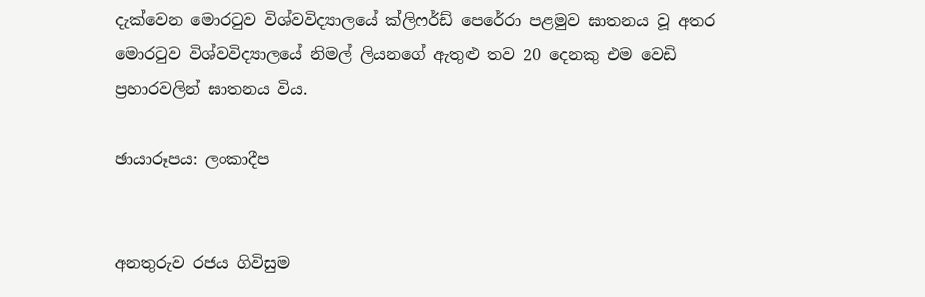දැක්වෙන මොරටුව විශ්වවිද්‍යාලයේ ක්ලිෆර්ඩ් පෙරේරා පළමුව ඝාතනය වූ අතර මොරටුව විශ්වවිද්‍යාලයේ නිමල් ලියනගේ ඇතුළු තව 20 දෙනකු එම වෙඩි ප්‍රහාරවලින් ඝාතනය විය.

ඡායාරූපය: ලංකාදීප


අනතුරුව රජය ගිවිසුම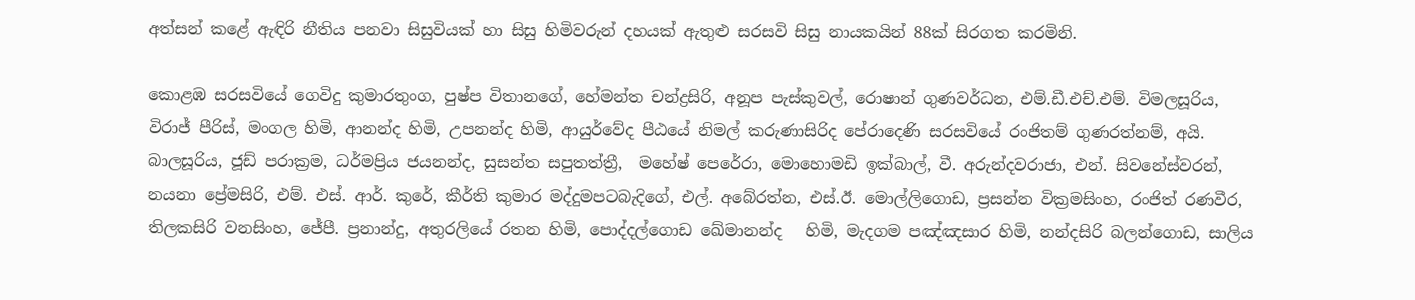අත්සන් කළේ ඇඳිරි නීතිය පනවා සිසුවියක් හා සිසු හිමිවරුන් දහයක් ඇතුළු සරසවි සිසු නායකයින් 88ක් සිරගත කරමිනි.

කොළඹ සරසවියේ ගෙවිදු කුමාරතුංග, පුෂ්ප විතානගේ, හේමන්ත චන්ද්‍රසිරි, අනූප පැස්කුවල්, රොෂාන් ගුණවර්ධන, එම්.ඩී.එච්.එම්. විමලසූරිය, විරාජ් පීරිස්, මංගල හිමි, ආනන්ද හිමි, උපනන්ද හිමි, ආයුර්වේද පීඨයේ නිමල් කරුණාසිරිද පේරාදෙණි සරසවියේ රංජිතම් ගුණරත්නම්, අයි. බාලසූරිය, ජූඩ් පරාක්‍රම, ධර්මප්‍රිය ජයනන්ද, සුසන්ත සපුතත්ත්‍රී,  මහේෂ් පෙරේරා, මොහොමඩි ඉක්බාල්, වී. අරුන්දවරාජා, එන්. සිවනේස්වරන්, නයනා ප්‍රේමසිරි, එම්. එස්. ආර්. කුරේ, කීර්ති කුමාර මද්දුමපටබැදිගේ, එල්. අබේරත්න, එස්.ඊ. මොල්ලිගොඩ, ප්‍රසන්න වික්‍රමසිංහ, රංජිත් රණවීර, තිලකසිරි වනසිංහ, ජේපී. ප්‍රනාන්දු, අතුරලියේ රතන හිමි, පොද්දල්ගොඩ ඛේමානන්ද   හිමි, මැදගම පඤ්ඤසාර හිමි, නන්දසිරි බලන්ගොඩ, සාලිය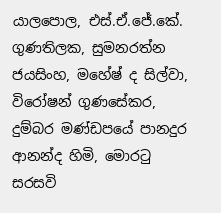යාලපොල, එස්.ඒ.ජේ.කේ. ගුණතිලක, සුමනරත්න ජයසිංහ, මහේෂ් ද සිල්වා, විරෝෂන් ගුණසේකර, දුම්බර මණ්ඩපයේ පානදුර ආනන්ද හිමි, මොරටු සරසවි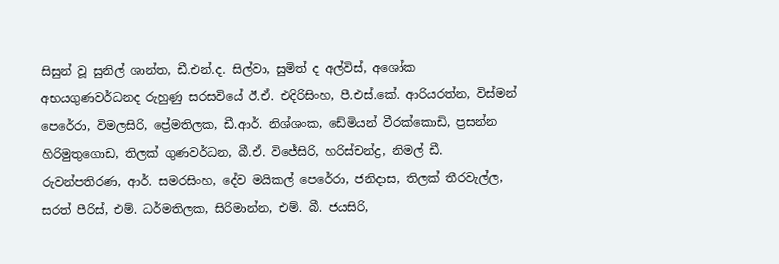සිසුන් වූ සුනිල් ශාන්ත, ඩී.එන්.ද. සිල්වා, සුමිත් ද අල්විස්, අශෝක අභයගුණවර්ධනද රුහුණු සරසවියේ ඊ.ඒ. එදිරිසිංහ, පී.එස්.කේ. ආරියරත්න, විස්මන් පෙරේරා, විමලසිරි, ප්‍රේමතිලක, ඩී.ආර්. නිශ්ශංක, ඩේමියන් වීරක්කොඩි, ප්‍රසන්න හිරිමුතුගොඩ, තිලක් ගුණවර්ධන, බී.ඒ. විජේසිරි, හරිස්චන්ද්‍ර, නිමල් ඩී. රුවන්පතිරණ, ආර්. සමරසිංහ, දේව මයිකල් පෙරේරා, ජනිදාස, තිලක් තීරවැල්ල, සරත් පීරිස්, එම්. ධර්මතිලක, සිරිමාන්න, එම්. බී. ජයසිරි,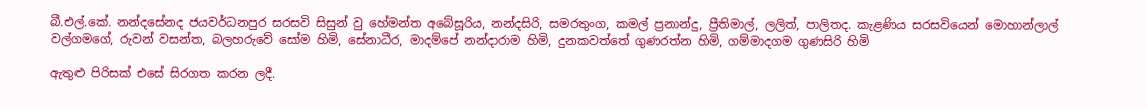බී.එල්.කේ. නන්දසේනද ජයවර්ධනපුර සරසවි සිසුන් වු හේමන්ත අබේසූරිය, නන්දසිරි, සමරතුංග, කමල් ප්‍රනාන්දු, ප්‍රීතිමාල්, ලලිත්, පාලිතද. කැළණිය සරසවියෙන් මොහාන්ලාල් වල්ගමගේ, රුවන් වසන්ත, බලහරුවේ සෝම හිමි, සේනාධීර, මාදම්පේ නන්දාරාම හිමි, දුනකවත්තේ ගුණරත්න හිමි, ගම්මාදගම ගුණසිරි හිමි

ඇතුළු පිරිසක් එසේ සිරගත කරන ලදී.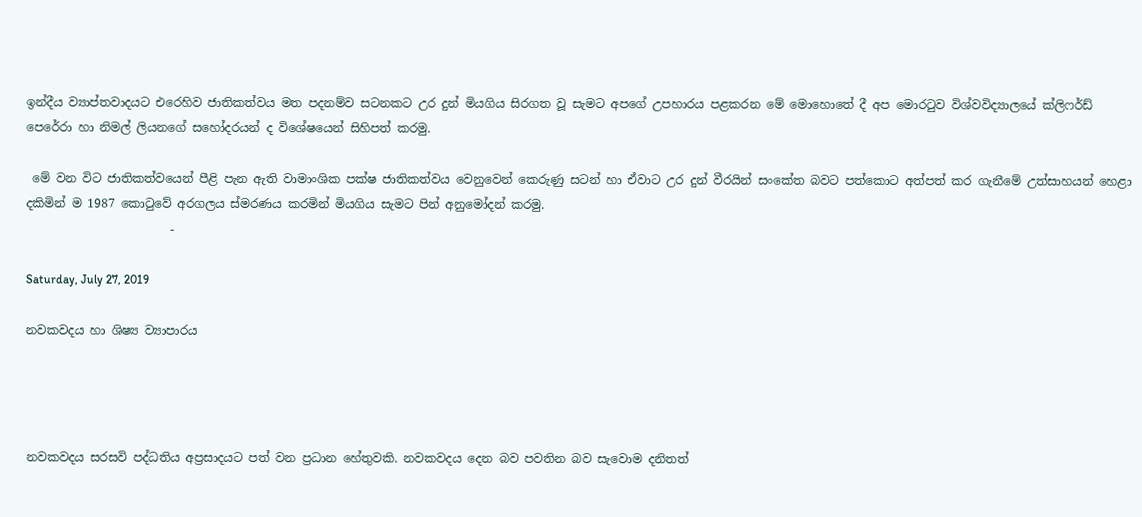ඉන්දීය ව්‍යාප්තවාදයට එරෙහිව ජාතිකත්වය මත පදනම්ව සටනකට උර දුන් මියගිය සිරගත වූ සැමට අපගේ උපහාරය පළකරන මේ මොහොතේ දී අප මොරටුව විශ්වවිද්‍යාලයේ ක්ලිෆර්ඩ් පෙරේරා හා නිමල් ලියනගේ සහෝදරයන් ද විශේෂයෙන් සිහිපත් කරමු.

 මේ වන විට ජාතිකත්වයෙන් පීළි පැන ඇති වාමාංශික පක්ෂ ජාතිකත්වය වෙනුවෙන් කෙරුණු සටන් හා ඒවාට උර දුන් වීරයින් සංකේත බවට පත්කොට අත්පත් කර ගැනීමේ උත්සාහයන් හෙළා දකිමින් ම 1987 කොටුවේ අරගලය ස්මරණය කරමින් මියගිය සැමට පින් අනුමෝදන් කරමු.
                        -

Saturday, July 27, 2019

නවකවදය හා ශිෂ්‍ය ව්‍යාපාරය




නවකවදය සරසවි පද්ධතිය අප්‍රසාදයට පත් වන ප්‍රධාන හේතුවකි. නවකවදය දෙන බව පවතින බව සැවොම දනිතත්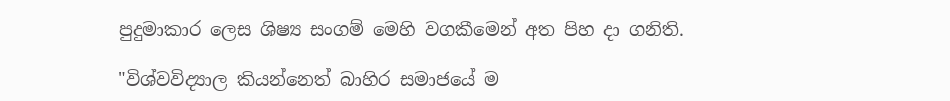පුදුමාකාර ලෙස ශිෂ්‍ය සංගම් මෙහි වගකීමෙන් අත පිහ දා ගනිති.

"විශ්වවිද්‍යාල කියන්නෙත් බාහිර සමාජයේ ම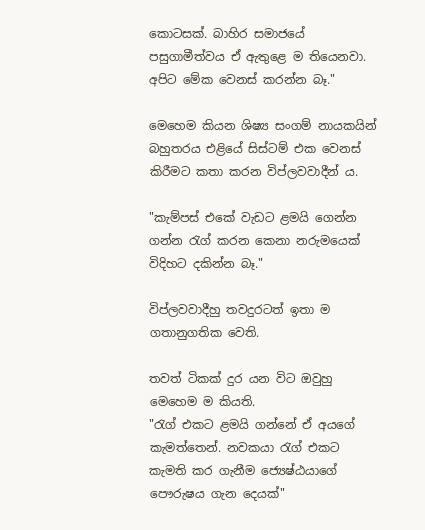කොටසක්. බාහිර සමාජයේ පසුගාමීත්වය ඒ ඇතුළෙ ම තියෙනවා. අපිට මේක වෙනස් කරන්න බෑ."

මෙහෙම කියන ශිෂ්‍ය සංගම් නායකයින් බහුතරය එළියේ සිස්ටම් එක වෙනස් කිරීමට කතා කරන විප්ලවවාදීන් ය.

"කැම්පස් එකේ වැඩට ළමයි ගෙන්න ගන්න රැග් කරන කෙනා නරුමයෙක් විදිහට දකින්න බෑ."

විප්ලවවාදීහු තවදුරටත් ඉතා ම ගතානුගතික වෙති.

තවත් ටිකක් දුර යන විට ඔවුහු මෙහෙම ම කියති.
"රැග් එකට ළමයි ගන්නේ ඒ අයගේ කැමත්තෙන්. නවකයා රැග් එකට කැමති කර ගැනීම ජ්‍යෙෂ්ඨයාගේ පෞරුෂය ගැන දෙයක්"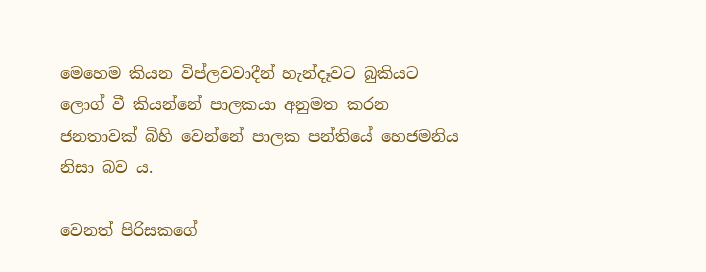මෙහෙම කියන විප්ලවවාදීන් හැන්දෑවට බුකියට ලොග් වී කියන්නේ පාලකයා අනුමත කරන ජනතාවක් බිහි වෙන්නේ පාලක පන්තියේ හෙජමනිය නිසා බව ය.

වෙනත් පිරිසකගේ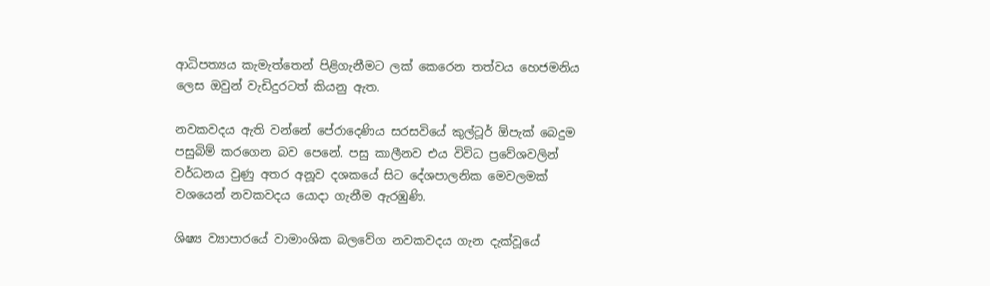ආධිපත්‍යය කැමැත්තෙන් පිළිගැනීමට ලක් කෙරෙන තත්වය හෙජමනිය ලෙස ඔවුන් වැඩිදුරටත් කියනු ඇත.

නවකවදය ඇති වන්නේ පේරාදෙණිය සරසවියේ කුල්ටූර් ඕපැක් බෙදුම පසුබිම් කරගෙන බව පෙනේ. පසු කාලීනව එය විවිධ ප්‍රවේශවලින් වර්ධනය වුණු අතර අනූව දශකයේ සිට දේශපාලනික මෙවලමක් වශයෙන් නවකවදය යොදා ගැනීම ඇරඹුණි.

ශිෂ්‍ය ව්‍යාපාරයේ වාමාංශික බලවේග නවකවදය ගැන දැක්වූයේ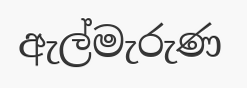ඇල්මැරුණ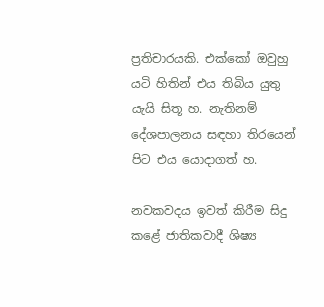ප්‍රතිචාරයකි. එක්කෝ ඔවුහු යටි හිතින් එය තිබිය යුතු යැයි සිතූ හ. නැතිනම් දේශපාලනය සඳහා තිරයෙන් පිට එය යොදාගත් හ.

නවකවදය ඉවත් කිරීම සිදු කළේ ජාතිකවාදී ශිෂ්‍ය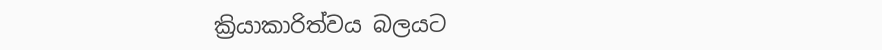ක්‍රියාකාරිත්වය බලයට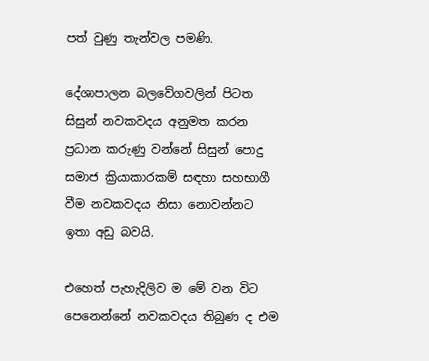පත් වුණු තැන්වල පමණි.

දේශාපාලන බලවේගවලින් පිටත සිසුන් නවකවදය අනුමත කරන ප්‍රධාන කරුණු වන්නේ සිසුන් පොදු සමාජ ක්‍රියාකාරකම් සඳහා සහභාගී වීම නවකවදය නිසා නොවන්නට ඉතා අඩු බවයි.

එහෙත් පැහැදිලිව ම මේ වන විට පෙනෙන්නේ නවකවදය තිබුණ ද එම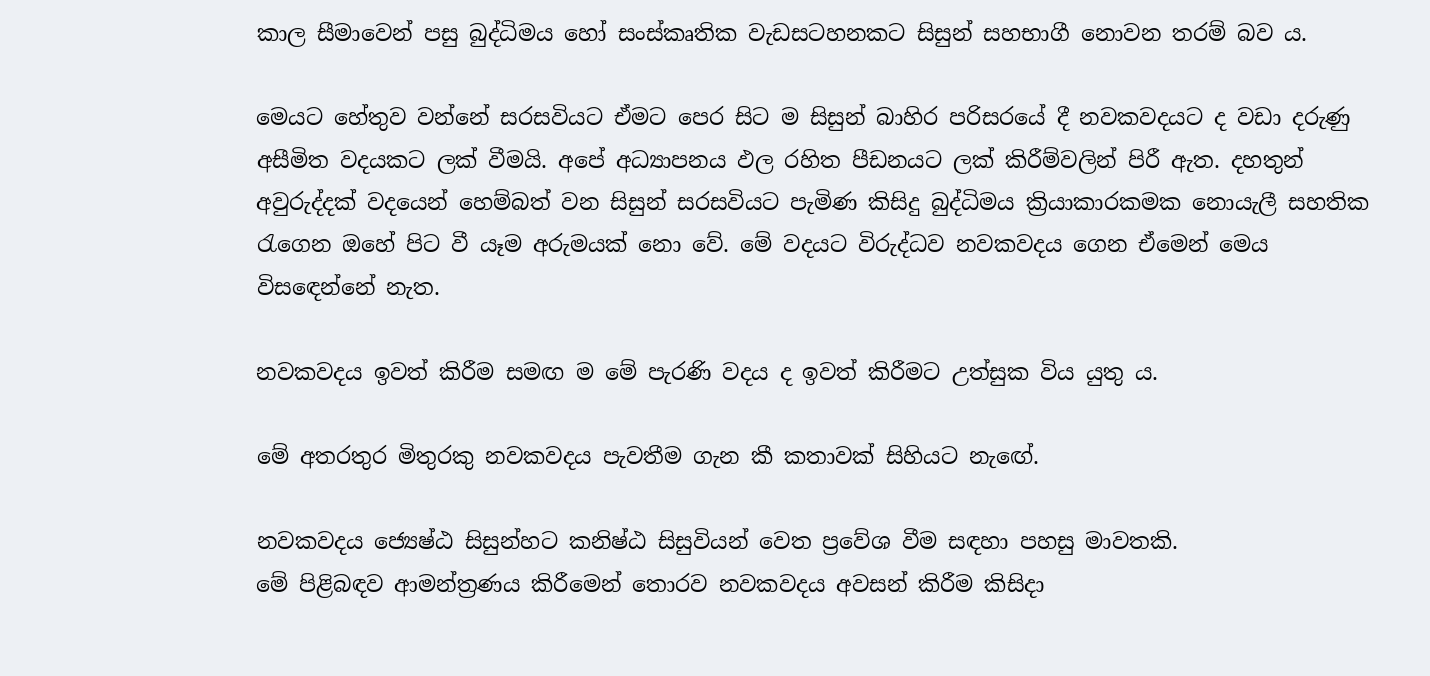කාල සීමාවෙන් පසු බුද්ධිමය හෝ සංස්කෘතික වැඩසටහනකට සිසුන් සහභාගී නොවන තරම් බව ය.

මෙයට හේතුව වන්නේ සරසවියට ඒමට පෙර සිට ම සිසුන් බාහිර පරිසරයේ දී නවකවදයට ද වඩා දරුණු අසීමිත වදයකට ලක් වීමයි. අපේ අධ්‍යාපනය ඵල රහිත පීඩනයට ලක් කිරීම්වලින් පිරී ඇත. දහතුන් අවුරුද්දක් වදයෙන් හෙම්බත් වන සිසුන් සරසවියට පැමිණ කිසිදු බුද්ධිමය ක්‍රියාකාරකමක නොයැලී සහතික රැගෙන ඔහේ පිට වී යෑම අරුමයක් නො වේ. මේ වදයට විරුද්ධව නවකවදය ගෙන ඒමෙන් මෙය විසඳෙන්නේ නැත.

නවකවදය ඉවත් කිරීම සමඟ ම මේ පැරණි වදය ද ඉවත් කිරීමට උත්සුක විය යුතු ය.

මේ අතරතුර මිතුරකු නවකවදය පැවතීම ගැන කී කතාවක් සිහියට නැඟේ.

නවකවදය ජ්‍යෙෂ්ඨ සිසුන්හට කනිෂ්ඨ සිසුවියන් වෙත ප්‍රවේශ වීම සඳහා පහසු මාවතකි.
මේ පිළිබඳව ආමන්ත්‍රණය කිරීමෙන් තොරව නවකවදය අවසන් කිරීම කිසිදා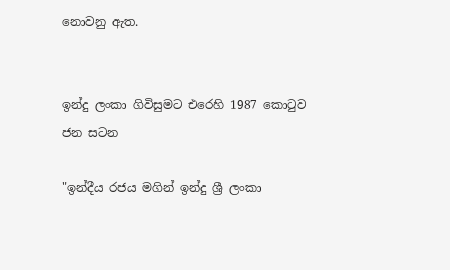නොවනු ඇත.


ඉන්දු ලංකා ගිවිසුමට එරෙහි 1987 කොටුව ජන සටන

"ඉන්දීය රජය මගින් ඉන්දු ශ්‍රී ලංකා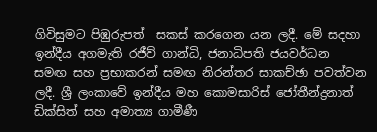ගිවිසුමට පිඹුරුපත්  සකස් කරගෙන යන ලදී. මේ සදහා ඉන්දීය අගමැති රජීව් ගාන්ධි, ජනාධිපති ජයවර්ධන සමඟ සහ ප්‍රභාකරන් සමඟ නිරන්තර සාකච්ඡා පවත්වන ලදී. ශ්‍රී ලංකාවේ ඉන්දීය මහ කොමසාරිස් ජෝතීන්ද්‍රනාත් ඩික්සිත් සහ අමාත්‍ය ගාමීණී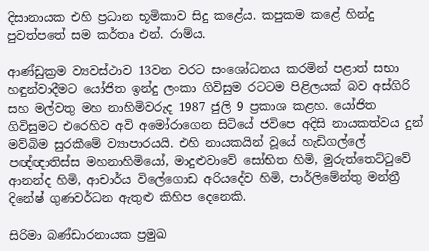දිසානායක එහි ප්‍රධාන භූමිකාව සිදු කළේය. කපුකම කළේ හින්දු පුවත්පතේ සම කර්තෘ එන්. රාම්ය.

ආණ්ඩුක්‍රම ව්‍යවස්ථාව 13වන වරට සංශෝධනය කරමින් පළාත් සභා හඳුන්වාදීමට යෝජිත ඉන්දු ලංකා ගිවිසුම රටටම පිළිලයක් බව අස්ගිරි සහ මල්වතු මහ නාහිමිවරුද 1987 ජුලි 9 ප්‍රකාශ කළහ. යෝජිත ගිවිසුමට එරෙහිව අවි අමෝරාගෙන සිටියේ ජවිපෙ අදිසි නායකත්වය දුන් මව්බිම සුරකීමේ ව්‍යාපාරයයි. එහි නායකයින් වූයේ හැඩිගල්ලේ පඥ්ඥාතිස්ස මහනාහිමියෝ, මාදුළුවාවේ සෝභිත හිමි, මුරුත්තෙට්ටුවේ ආනන්ද හිමි, ආචාර්ය විලේගොඩ අරියදේව හිමි, පාර්ලිමේන්තු මන්ත්‍රී දිනේෂ් ගුණවර්ධන ඇතුළු කිහිප දෙනෙකි.

සිරිමා බණ්ඩාරනායක ප්‍රමුඛ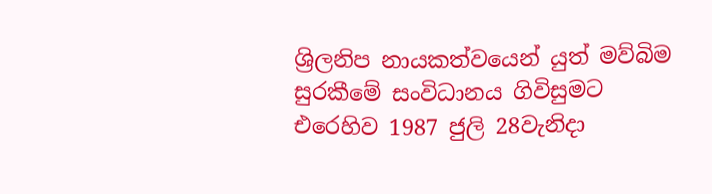ශ්‍රිලනිප නායකත්වයෙන් යුත් මව්බිම සුරකීමේ සංවිධානය ගිවිසුමට එරෙහිව 1987 ජුලි 28වැනිදා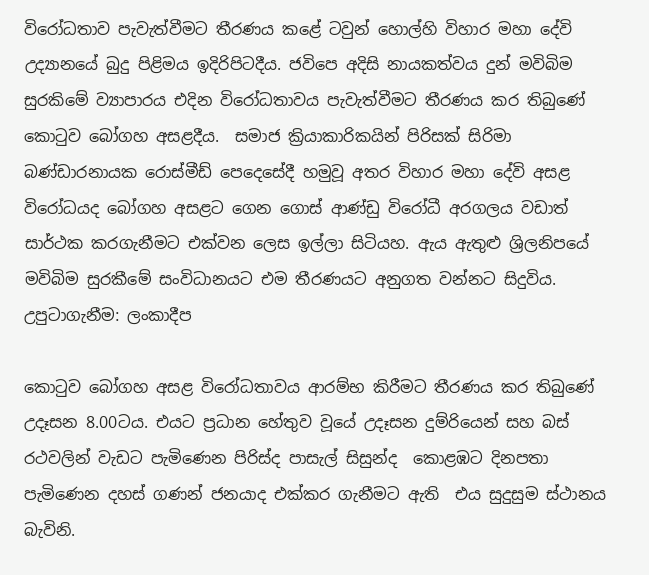විරෝධතාව පැවැත්වීමට තීරණය කළේ ටවුන් හොල්හි විහාර මහා දේවි උද්‍යානයේ බුදු පිළිමය ඉදිරිපිටදීය. ජවිපෙ අදිසි නායකත්වය දුන් මවිබිම සුරකිමේ ව්‍යාපාරය එදින විරෝධතාවය පැවැත්වීමට තීරණය කර තිබුණේ කොටුව බෝගහ අසළදීය.  සමාජ ක්‍රියාකාරිකයින් පිරිසක් සිරිමා බණ්ඩාරනායක රොස්මීඩ් පෙදෙසේදී හමුවූ අතර විහාර මහා දේවි අසළ විරෝධයද බෝගහ අසළට ගෙන ගොස් ආණ්ඩු විරෝධී අරගලය වඩාත් සාර්ථක කරගැනීමට එක්වන ලෙස ඉල්ලා සිටියහ. ඇය ඇතුළු ශ්‍රිලනිපයේ මවිබිම සුරකීමේ සංවිධානයට එම තීරණයට අනුගත වන්නට සිදුවිය.
උපුටාගැනීම: ලංකාදීප

කොටුව බෝගහ අසළ විරෝධතාවය ආරම්භ කිරීමට තීරණය කර තිබුණේ උදෑසන 8.00ටය. එයට ප්‍රධාන හේතුව වූයේ උදෑසන දුම්රියෙන් සහ බස් රථවලින් වැඩට පැමිණෙන පිරිස්ද පාසැල් සිසුන්ද  කොළඹට දිනපතා පැමිණෙන දහස් ගණන් ජනයාද එක්කර ගැනීමට ඇති  එය සුදුසුම ස්ථානය බැවිනි.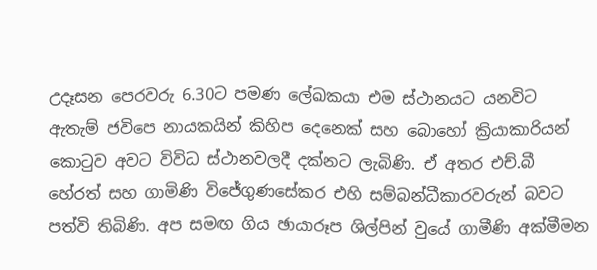උදෑසන පෙරවරු 6.30ට පමණ ලේඛකයා එම ස්ථානයට යනවිට ඇතැම් ජවිපෙ නායකයින් කිහිප දෙනෙක් සහ බොහෝ ක්‍රියාකාරියන් කොටුව අවට විවිධ ස්ථානවලදී දක්නට ලැබිණි. ඒ අතර එච්.බී හේරත් සහ ගාමිණි විජේගුණසේකර එහි සම්බන්ධීකාරවරුන් බවට පත්වි තිබිණි. අප සමඟ ගිය ඡායාරූප ශිල්පින් වුයේ ගාමීණි අක්මීමන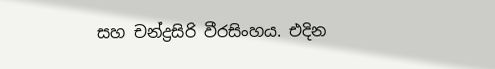සහ චන්ද්‍රසිරි වීරසිංහය. එදින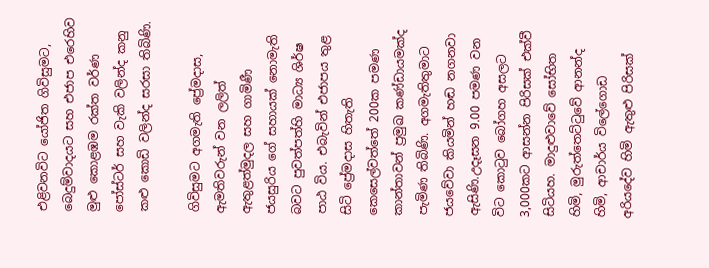එළිවනවිට යෝජිත ගිවිසුමට, බෙදුම්වාදයට සහ එජාප එරෙහිව මුළු කොළඹම රක්ත වර්ණ පෝස්ටර් සහ වැකි වලින්ද කනු කළු කොඩි වලින්ද සරසා තිබිණි.

ගිවිසුමට අගමැති ප්‍රේමදාස, ඇමතිවරුන් වන ලලිත් ඇතුළත්මුදල සහ ගාමිණී ජයසුරිය ගේ සහායක් නොමැති බවට පුවත්පත්හි මාධ්‍ය ශිර්ෂ පාඨ විය. එබැවින් එජාපය තුළ සිටි ප්‍රේමදාස හිතැති කෙසෙල්වත්තේ 200ක පමණ කාන්තාවන් ප්‍රමුඛ කණ්ඩායමක්ද පැමිණ තිබිණි. අගමැතිතුමාට ජයවේවා කියමින් හඬ නගනවා ඇසිණි.උදෑසන 9.00 පමණ වන විට කොටුව බෝගහ අසලට 3,000කට ආසන්න පිරිසක් එක්වී සිටියහ. මාදුළුවාවේ සෝභිත හිමි, මුරුත්තෙට්ටුවේ ආනන්ද හිමි, ආචාර්ය විලේගොඩ අරියදේව හිමි ඇතුළු පිරිසක්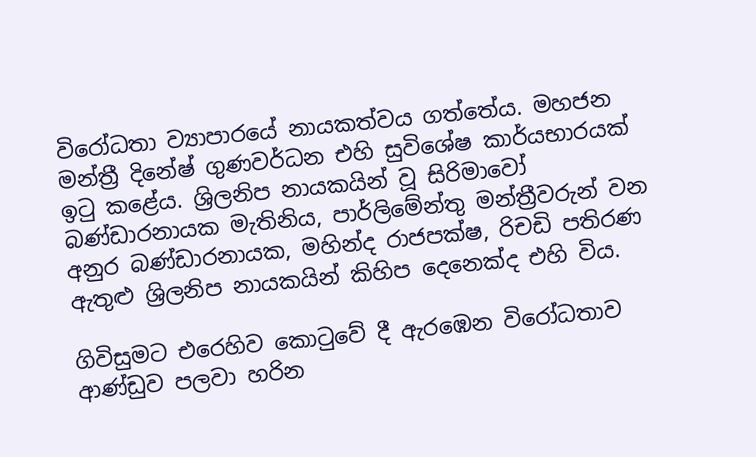විරෝධතා ව්‍යාපාරයේ නායකත්වය ගත්තේය. මහජන මන්ත්‍රී දිනේෂ් ගුණවර්ධන එහි සුවිශේෂ කාර්යභාරයක් ඉටු කළේය. ශ්‍රිලනිප නායකයින් වූ සිරිමාවෝ බණ්ඩාරනායක මැතිනිය, පාර්ලිමේන්තු මන්ත්‍රීවරුන් වන අනුර බණ්ඩාරනායක, මහින්ද රාජපක්ෂ, රිචඩි පතිරණ ඇතුළු ශ්‍රිලනිප නායකයින් කිහිප දෙනෙක්ද එහි විය.

ගිවිසුමට එරෙහිව කොටුවේ දී ඇරඹෙන විරෝධතාව ආණ්ඩුව පලවා හරින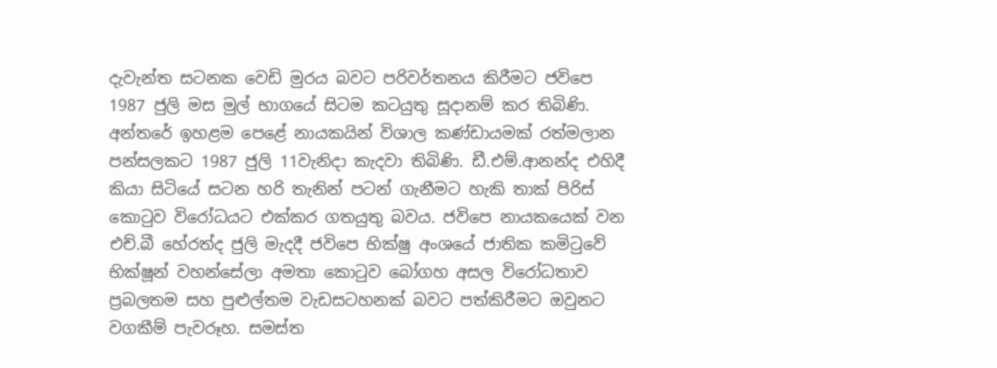දැවැන්ත සටනක වෙඩි මුරය බවට පරිවර්තනය කිරීමට ජවිපෙ 1987 ජුලි මස මුල් භාගයේ සිටම කටයුතු සූදානම් කර තිබිණි. අන්තරේ ඉහළම පෙළේ නායකයින් විශාල කණ්ඩායමක් රත්මලාන පන්සලකට 1987 ජුලි 11වැනිදා කැදවා තිබිණි. ඩී.එම්.ආනන්ද එහිදී කියා සිටියේ සටන හරි තැනින් පටන් ගැනීමට හැකි තාක් පිරිස් කොටුව විරෝධයට එක්කර ගතයුතු බවය. ජවිපෙ නායකයෙක් වන එච්.බී හේරත්ද ජුලි මැදදී ජවිපෙ භික්ෂු අංශයේ ජාතික කමිටුවේ භික්ෂූන් වහන්සේලා අමතා කොටුව බෝගහ අසල විරෝධතාව ප්‍රබලතම සහ පුළුල්තම වැඩසටහනක් බවට පත්කිරීමට ඔවුනට වගකීම් පැවරූහ. සමස්ත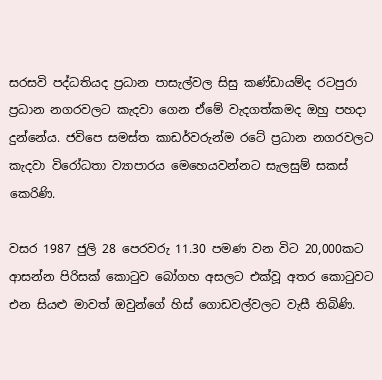සරසවි පද්ධතියද ප්‍රධාන පාසැල්වල සිසු කණ්ඩායම්ද රටපුරා ප්‍රධාන නගරවලට කැදවා ගෙන ඒමේ වැදගත්කමද ඔහු පහදා දුන්නේය. ජවිපෙ සමස්ත කාඩර්වරුන්ම රටේ ප්‍රධාන නගරවලට කැදවා විරෝධතා ව්‍යාපාරය මෙහෙයවන්නට සැලසුම් සකස් කෙරිණි.

වසර 1987 ජුලි 28 පෙරවරු 11.30 පමණ වන විට 20,000කට ආසන්න පිරිසක් කොටුව බෝගහ අසලට එක්වූ අතර කොටුවට එන සියළු මාවත් ඔවුන්ගේ හිස් ගොඩවල්වලට වැසී තිබිණි.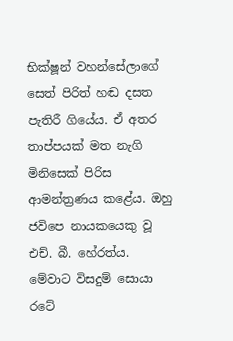භික්ෂූන් වහන්සේලාගේ සෙත් පිරිත් හඬ දසත පැතිරී ගියේය. ඒ අතර තාප්පයක් මත නැගි මිනිසෙක් පිරිස ආමන්ත්‍රණය කළේය. ඔහු ජවිපෙ නායකයෙකු වූ එච්. බී. හේරත්ය. මේවාට විසදුම් සොයා රටේ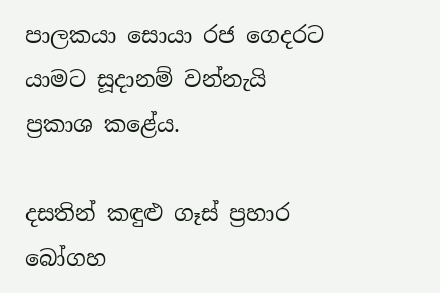පාලකයා සොයා රජ ගෙදරට යාමට සූදානම් වන්නැයි ප්‍රකාශ කළේය.

දසතින් කඳුළු ගෑස් ප්‍රහාර බෝගහ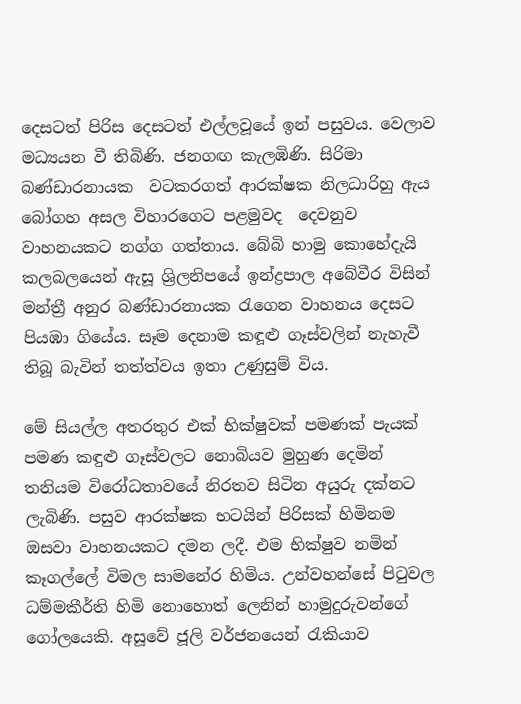දෙසටත් පිරිස දෙසටත් එල්ලවූයේ ඉන් පසුවය. වෙලාව මධ්‍යයන වී තිබිණි. ජනගඟ කැලඹිණි. සිරිමා බණ්ඩාරනායක  වටකරගත් ආරක්ෂක නිලධාරිහු ඇය බෝගහ අසල විහාරගෙට පළමුවද  දෙවනුව වාහනයකට නග්ග ගත්තාය. බේබි හාමු කොහේදැයි කලබලයෙන් ඇසූ ශ්‍රිලනිපයේ ඉන්ද්‍රපාල අබේවීර විසින් මන්ත්‍රී අනුර බණ්ඩාරනායක රැගෙන වාහනය දෙසට පියඹා ගියේය. සෑම දෙනාම කඳූළු ගෑස්වලින් නැහැවී තිබූ බැවින් තත්ත්වය ඉතා උණුසුම් විය.

මේ සියල්ල අතරතුර එක් භික්ෂුවක් පමණක් පැයක් පමණ කඳුළු ගෑස්වලට නොබියව මුහුණ දෙමින් තනියම විරෝධතාවයේ නිරතව සිටින අයුරු දක්නට ලැබිණි. පසුව ආරක්ෂක භටයින් පිරිසක් හිමිනම ඔසවා වාහනයකට දමන ලදී. එම භික්ෂුව නමින් කෑගල්ලේ විමල සාමනේර හිමිය. උන්වහන්සේ පිටුවල ධම්මකීර්ති හිමි නොහොත් ලෙනින් හාමුදුරුවන්ගේ ගෝලයෙකි. අසූවේ ජූලි වර්ජනයෙන් රැකියාව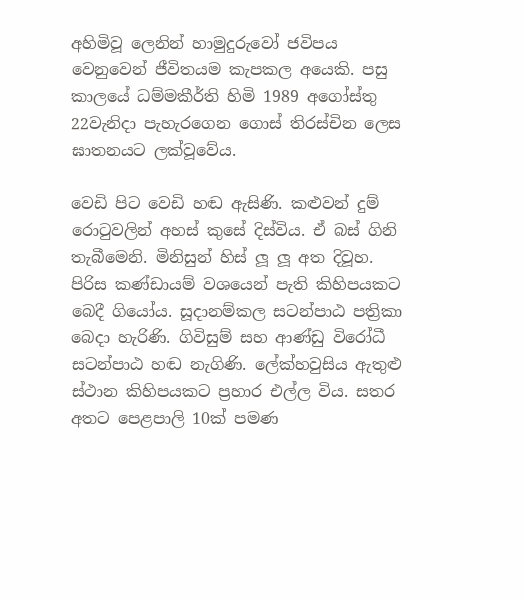අහිමිවූ ලෙනින් හාමුදුරුවෝ ජවිපය වෙනුවෙන් ජීවිතයම කැපකල අයෙකි. පසු කාලයේ ධම්මකීර්ති හිමි 1989 අගෝස්තු 22වැනිදා පැහැරගෙන ගොස් තිරස්චින ලෙස ඝාතනයට ලක්වූවේය.

වෙඩි පිට වෙඩි හඬ ඇසිණි. කළුවන් දුම් රොටුවලින් අහස් කුසේ දිස්විය. ඒ බස් ගිනි තැබීමෙනි. මිනිසුන් හිස් ලූ ලූ අත දිවූහ. පිරිස කණ්ඩායම් වශයෙන් පැති කිහිපයකට බෙදී ගියෝය. සූදානම්කල සටන්පාඨ පත්‍රිකා බෙදා හැරිණි. ගිවිසුම් සහ ආණ්ඩු විරෝධී සටන්පාඨ හඬ නැගිණි. ලේක්හවුසිය ඇතුළු ස්ථාන කිහිපයකට ප්‍රහාර එල්ල විය. සතර අතට පෙළපාලි 10ක් පමණ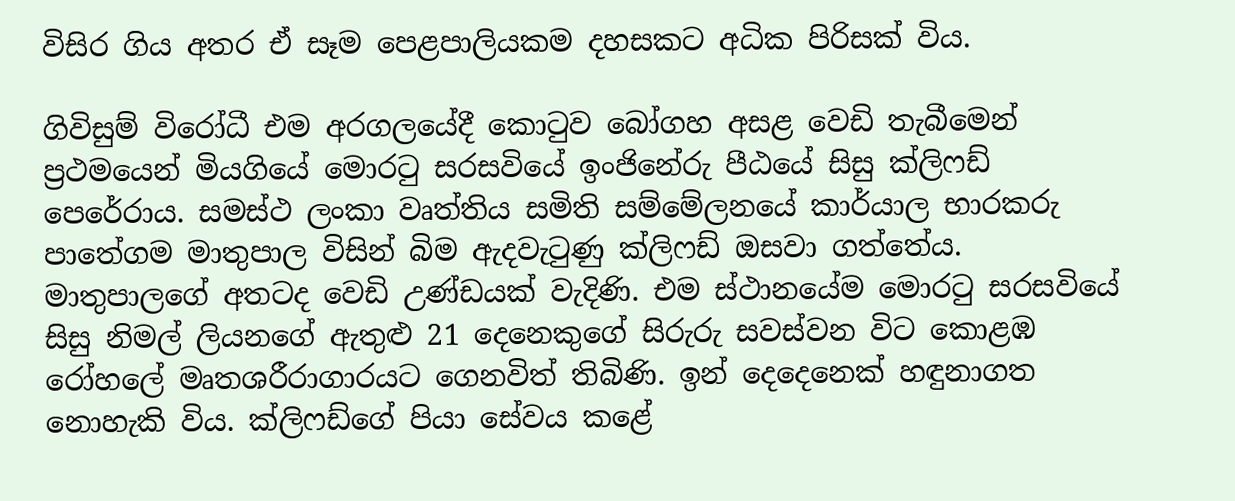විසිර ගිය අතර ඒ සෑම පෙළපාලියකම දහසකට අධික පිරිසක් විය.

ගිවිසුම් විරෝධී එම අරගලයේදී කොටුව බෝගහ අසළ වෙඩි තැබීමෙන් ප්‍රථමයෙන් මියගියේ මොරටු සරසවියේ ඉංජිනේරු පීඨයේ සිසු ක්ලිෆඩ් පෙරේරාය. සමස්ථ ලංකා වෘත්තිය සමිති සම්මේලනයේ කාර්යාල භාරකරු පාතේගම මාතුපාල විසින් බිම ඇදවැටුණු ක්ලිෆඩ් ඔසවා ගත්තේය. මාතුපාලගේ අතටද වෙඩි උණ්ඩයක් වැදිණි. එම ස්ථානයේම මොරටු සරසවියේ සිසු නිමල් ලියනගේ ඇතුළු 21 දෙනෙකුගේ සිරුරු සවස්වන විට කොළඹ රෝහලේ මෘතශරීරාගාරයට ගෙනවිත් තිබිණි. ඉන් දෙදෙනෙක් හඳුනාගත නොහැකි විය. ක්ලිෆඩ්ගේ පියා සේවය කළේ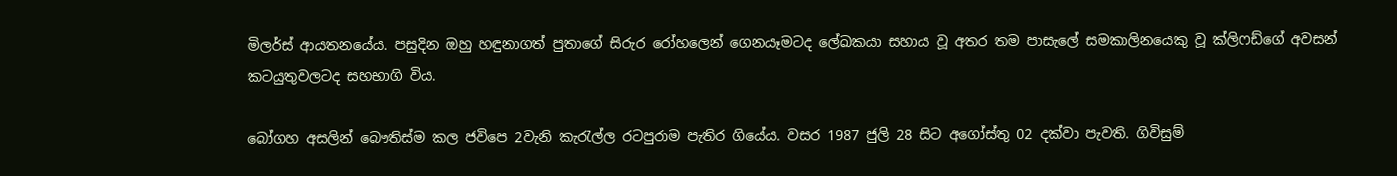මිලර්ස් ආයතනයේය. පසුදින ඔහු හඳුනාගත් පුතාගේ සිරුර රෝහලෙන් ගෙනයෑමටද ලේඛකයා සහාය වූ අතර තම පාසැලේ සමකාලිනයෙකු වූ ක්ලිෆඩ්ගේ අවසන් කටයුතුවලටද සහභාගි විය.

බෝගහ අසලින් බෞතිස්ම කල ජවිපෙ 2වැනි කැරැල්ල රටපුරාම පැතිර ගියේය. වසර 1987 ජුලි 28 සිට අගෝස්තු 02 දක්වා පැවති. ගිවිසුම්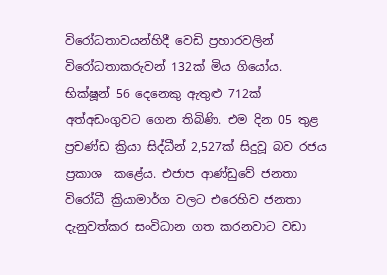විරෝධතාවයන්හිදී වෙඩි ප්‍රහාරවලින් විරෝධතාකරුවන් 132ක් මිය ගියෝය. භික්ෂූන් 56 දෙනෙකු ඇතුළු 712ක් අත්අඩංගුවට ගෙන තිබිණි. එම දින 05 තුළ ප්‍රචණ්ඩ ක්‍රියා සිද්ධීන් 2,527ක් සිදුවූ බව රජය ප්‍රකාශ  කළේය. එජාප ආණ්ඩුවේ ජනතා විරෝධී ක්‍රියාමාර්ග වලට එරෙහිව ජනතා දැනුවත්කර සංවිධාන ගත කරනවාට වඩා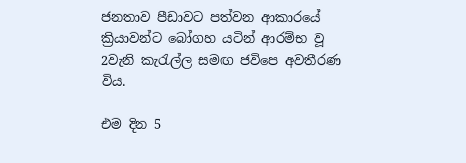ජනතාව පීඩාවට පත්වන ආකාරයේ ක්‍රියාවන්ට බෝගහ යටින් ආරම්භ වූ 2වැනි කැරැල්ල සමඟ ජවිපෙ අවතීරණ විය.

එම දින 5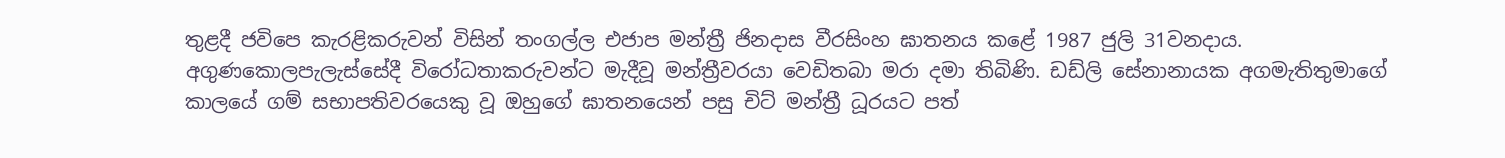තුළදී ජවිපෙ කැරළිකරුවන් විසින් තංගල්ල එජාප මන්ත්‍රී ජිනදාස වීරසිංහ ඝාතනය කළේ 1987 ජුලි 31වනදාය. අගුණකොලපැලැස්සේදී විරෝධතාකරුවන්ට මැදීවූ මන්ත්‍රීවරයා වෙඩිතබා මරා දමා තිබිණි. ඩඩ්ලි සේනානායක අගමැතිතුමාගේ කාලයේ ගම් සභාපතිවරයෙකු වූ ඔහුගේ ඝාතනයෙන් පසු චිට් මන්ත්‍රී ධූරයට පත්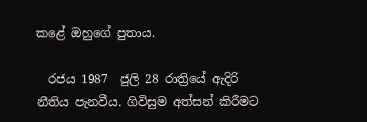කළේ ඔහුගේ පුතාය.

  රජය 1987  ජුලි 28 රාත්‍රියේ ඇදිරි නීතිය පැනවීය. ගිවිසුම අත්සන් කිරීමට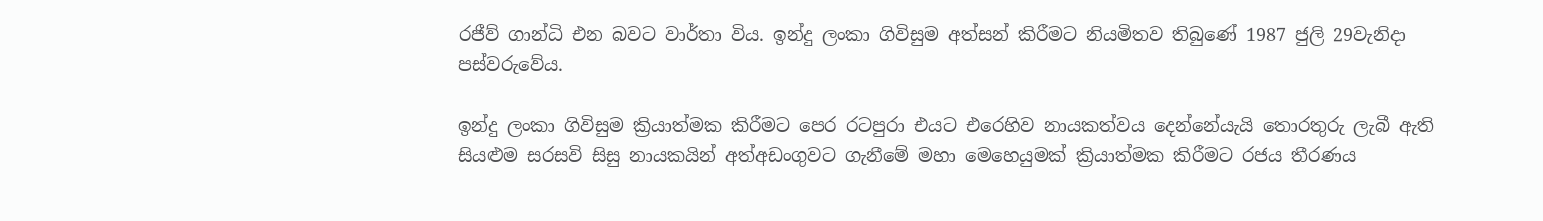රජීව් ගාන්ධි එන බවට වාර්තා විය. ඉන්දු ලංකා ගිවිසුම අත්සන් කිරීමට නියමිතව තිබුණේ 1987 ජුලි 29වැනිදා පස්වරුවේය.

ඉන්දු ලංකා ගිවිසුම ක්‍රියාත්මක කිරීමට පෙර රටපුරා එයට එරෙහිව නායකත්වය දෙන්නේයැයි තොරතුරු ලැබී ඇති සියළුම සරසවි සිසු නායකයින් අත්අඩංගුවට ගැනීමේ මහා මෙහෙයුමක් ක්‍රියාත්මක කිරීමට රජය තීරණය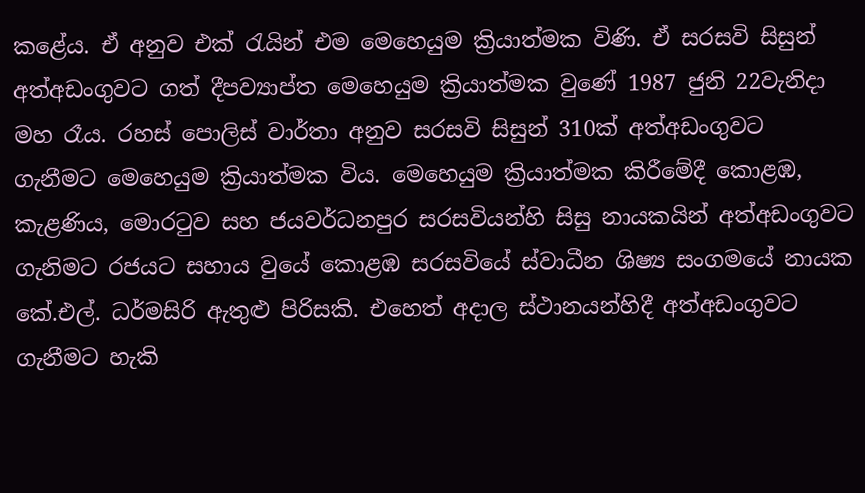කළේය. ඒ අනුව එක් රැයින් එම මෙහෙයුම ක්‍රියාත්මක විණි. ඒ සරසවි සිසුන් අත්අඩංගුවට ගත් දීපව්‍යාප්ත මෙහෙයුම ක්‍රියාත්මක වුණේ 1987 ජුනි 22වැනිදා මහ රෑය. රහස් පොලිස් වාර්තා අනුව සරසවි සිසුන් 310ක් අත්අඩංගුවට ගැනීමට මෙහෙයුම ක්‍රියාත්මක විය. මෙහෙයුම ක්‍රියාත්මක කිරීමේදී කොළඹ, කැළණිය, මොරටුව සහ ජයවර්ධනපුර සරසවියන්හි සිසු නායකයින් අත්අඩංගුවට ගැනිමට රජයට සහාය වුයේ කොළඹ සරසවියේ ස්වාධීන ශිෂ්‍ය සංගමයේ නායක කේ.එල්. ධර්මසිරි ඇතුළු පිරිසකි. එහෙත් අදාල ස්ථානයන්හිදී අත්අඩංගුවට ගැනීමට හැකි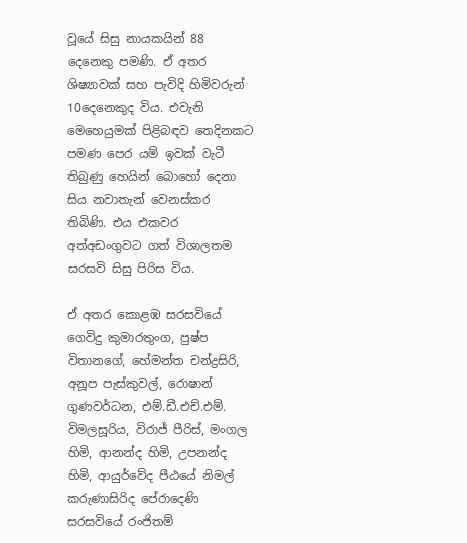වූයේ සිසු නායකයින් 88 දෙනෙකු පමණි. ඒ අතර ශිෂ්‍යාවක් සහ පැවිදි හිමිවරුන් 10දෙනෙකුද විය. එවැනි මෙහෙයුමක් පිළිබඳව තෙදිනකට පමණ පෙර යම් ඉවක් වැටී තිබුණු හෙයින් බොහෝ දෙනා සිය නවාතැන් වෙනස්කර තිබිණි. එය එකවර අත්අඩංගුවට ගත් විශාලතම සරසවි සිසු පිරිස විය.

ඒ අතර කොළඹ සරසවියේ ගෙවිදු කුමාරතුංග, පුෂ්ප විතානගේ, හේමන්ත චන්ද්‍රසිරි, අනූප පැස්කුවල්, රොෂාන් ගුණවර්ධන, එම්.ඩී.එච්.එම්. විමලසූරිය, විරාජ් පීරිස්, මංගල හිමි, ආනන්ද හිමි, උපනන්ද හිමි, ආයුර්වේද පීඨයේ නිමල් කරුණාසිරිද පේරාදෙණි සරසවියේ රංජිතම්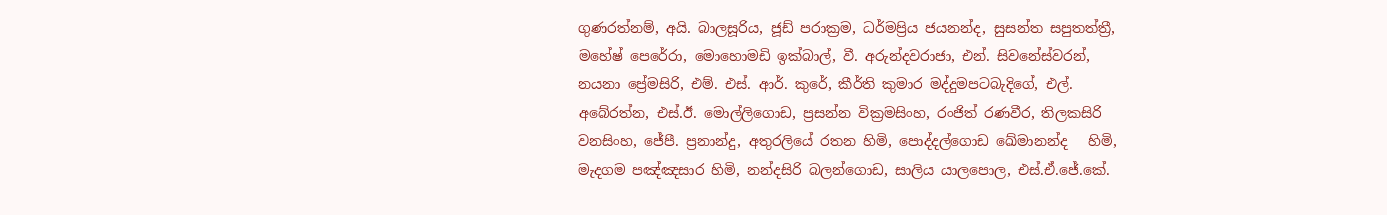ගුණරත්නම්, අයි. බාලසූරිය, ජූඩ් පරාක්‍රම, ධර්මප්‍රිය ජයනන්ද, සුසන්ත සපුතත්ත්‍රී,  මහේෂ් පෙරේරා, මොහොමඩි ඉක්බාල්, වී. අරුන්දවරාජා, එන්. සිවනේස්වරන්, නයනා ප්‍රේමසිරි, එම්. එස්. ආර්. කුරේ, කීර්ති කුමාර මද්දුමපටබැදිගේ, එල්. අබේරත්න, එස්.ඊ. මොල්ලිගොඩ, ප්‍රසන්න වික්‍රමසිංහ, රංජිත් රණවීර, තිලකසිරි වනසිංහ, ජේපී. ප්‍රනාන්දු, අතුරලියේ රතන හිමි, පොද්දල්ගොඩ ඛේමානන්ද   හිමි, මැදගම පඤ්ඤසාර හිමි, නන්දසිරි බලන්ගොඩ, සාලිය යාලපොල, එස්.ඒ.ජේ.කේ.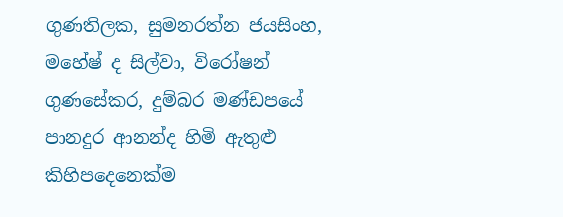ගුණතිලක, සුමනරත්න ජයසිංහ, මහේෂ් ද සිල්වා, විරෝෂන් ගුණසේකර, දුම්බර මණ්ඩපයේ පානදුර ආනන්ද හිමි ඇතුළු කිහිපදෙනෙක්ම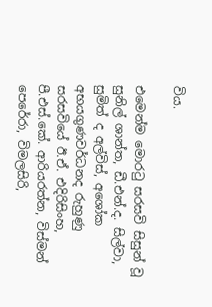විය.

එමෙන්ම මොරටු සරසවි සිසුන් වූ සුනිල් ශාන්ත, ඩී.එන්.ද. සිල්වා, සුමිත් ද අල්විස්, අශෝක අභයගුණවර්ධනද රුහුණු සරසවියේ ඊ.ඒ. එදිරිසිංහ, පී.එස්.කේ. ආරියරත්න, විස්මන් පෙරේරා, විමලසිරි,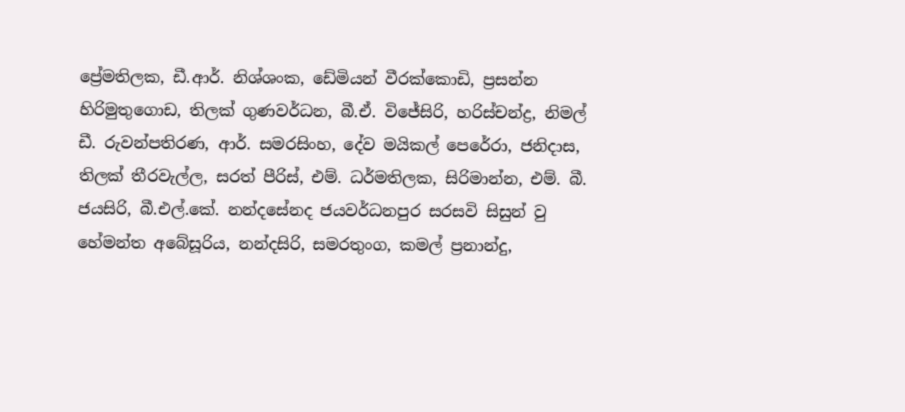ප්‍රේමතිලක, ඩී.ආර්. නිශ්ශංක, ඩේමියන් වීරක්කොඩි, ප්‍රසන්න හිරිමුතුගොඩ, තිලක් ගුණවර්ධන, බී.ඒ. විජේසිරි, හරිස්චන්ද්‍ර, නිමල් ඩී. රුවන්පතිරණ, ආර්. සමරසිංහ, දේව මයිකල් පෙරේරා, ජනිදාස, තිලක් තීරවැල්ල, සරත් පීරිස්, එම්. ධර්මතිලක, සිරිමාන්න, එම්. බී. ජයසිරි, බී.එල්.කේ. නන්දසේනද ජයවර්ධනපුර සරසවි සිසුන් වු හේමන්ත අබේසූරිය, නන්දසිරි, සමරතුංග, කමල් ප්‍රනාන්දු,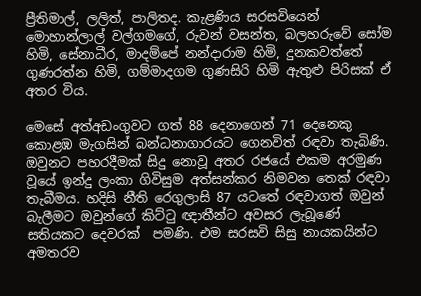ප්‍රීතිමාල්, ලලිත්, පාලිතද. කැළණිය සරසවියෙන් මොහාන්ලාල් වල්ගමගේ, රුවන් වසන්ත, බලහරුවේ සෝම හිමි, සේනාධීර, මාදම්පේ නන්දාරාම හිමි, දුනකවත්තේ ගුණරත්න හිමි, ගම්මාදගම ගුණසිරි හිමි ඇතුළු පිරිසක් ඒ අතර විය.

මෙසේ අත්අඩංගුවට ගත් 88 දෙනාගෙන් 71 දෙනෙකු කොළඹ මැගසින් බන්ධනාගාරයට ගෙනවිත් රඳවා තැබිණි. ඔවුනට පහරදීමක් සිදු නොවූ අතර රජයේ එකම අරමුණ වූයේ ඉන්දු ලංකා ගිවිසුම අත්සන්කර නිමවන තෙක් රඳවා තැබීමය. හදිසි නීති රෙගුලාසි 87 යටතේ රඳවාගත් ඔවුන් බැලීමට ඔවුන්ගේ කිට්ටු ඥාතීන්ට අවසර ලැබූණේ සතියකට දෙවරක්  පමණි. එම සරසවි සිසු නායකයින්ට අමතරව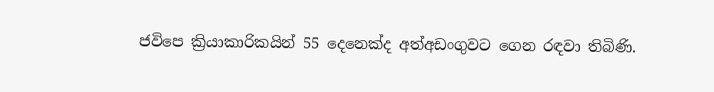ජවිපෙ ක්‍රියාකාරිකයින් 55 දෙනෙක්ද අත්අඩංගුවට ගෙන රඳවා තිබිණි.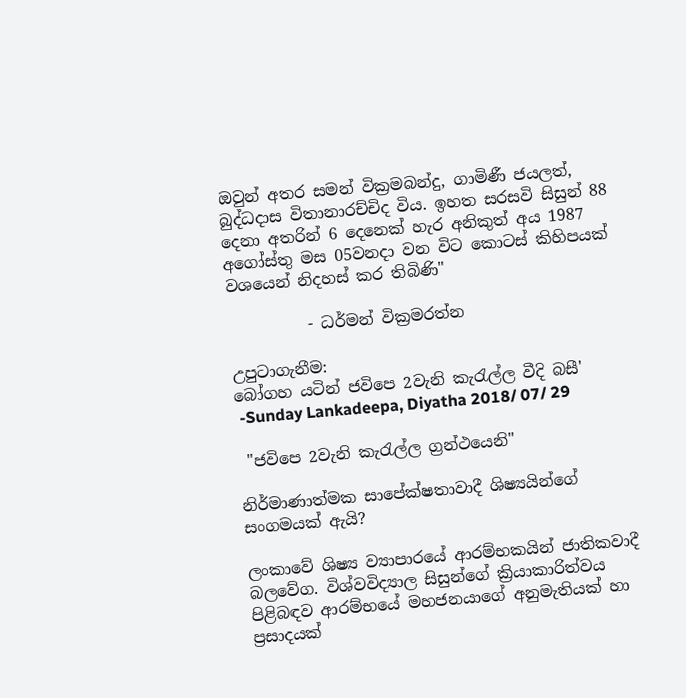ඔවුන් අතර සමන් වික්‍රමබන්දු, ගාමිණී ජයලත්, බුද්ධදාස විතානාරච්චිද විය. ඉහත සරසවි සිසුන් 88 දෙනා අතරින් 6 දෙනෙක් හැර අනිකුත් අය 1987 අගෝස්තු මස 05වනදා වන විට කොටස් කිහිපයක් වශයෙන් නිදහස් කර තිබිණි"

          - ධර්මන් වික්‍රමරත්න

උපුටාගැනීම:
බෝගහ යටින් ජවිපෙ 2වැනි කැරැල්ල වීදි බසී'
 -Sunday Lankadeepa, Diyatha 2018/ 07/ 29

 "ජවිපෙ 2වැනි කැරැල්ල ග්‍රන්ථයෙනි"

නිර්මාණාත්මක සාපේක්ෂතාවාදී ශිෂ්‍යයින්ගේ සංගමයක් ඇයි?

ලංකාවේ ශිෂ්‍ය ව්‍යාපාරයේ ආරම්භකයින් ජාතිකවාදී බලවේග. විශ්වවිද්‍යාල සිසුන්ගේ ක්‍රියාකාරිත්වය පිළිබඳව ආරම්භයේ මහජනයාගේ අනුමැතියක් හා ප්‍රසාදයක්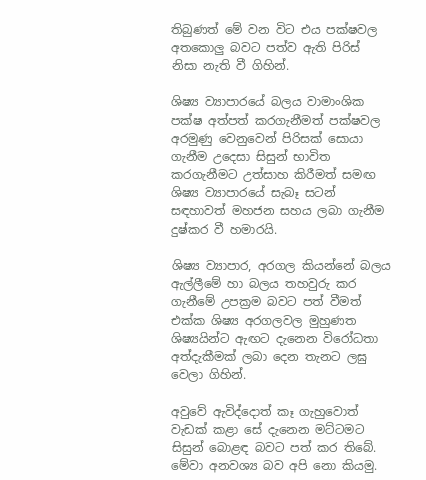තිබුණත් මේ වන විට එය පක්ෂවල අතකොලු බවට පත්ව ඇති පිරිස් නිසා නැති වී ගිහින්.

ශිෂ්‍ය ව්‍යාපාරයේ බලය වාමාංශික පක්ෂ අත්පත් කරගැනීමත් පක්ෂවල අරමුණු වෙනුවෙන් පිරිසක් සොයා ගැනීම උදෙසා සිසුන් භාවිත කරගැනීමට උත්සාහ කිරීමත් සමඟ ශිෂ්‍ය ව්‍යාපාරයේ සැබෑ සටන් සඳහාවත් මහජන සහය ලබා ගැනීම දුෂ්කර වී හමාරයි.

ශිෂ්‍ය ව්‍යාපාර, අරගල කියන්නේ බලය ඇල්ලීමේ හා බලය තහවුරු කර ගැනීමේ උපක්‍රම බවට පත් වීමත් එක්ක ශිෂ්‍ය අරගලවල මුහුණත ශිෂ්‍යයින්ට ඇඟට දැනෙන විරෝධතා අත්දැකීමක් ලබා දෙන තැනට ලඝු වෙලා ගිහින්.

අවුවේ ඇවිද්දොත් කෑ ගැහුවොත් වැඩක් කළා සේ දැනෙන මට්ටමට සිසුන් බොළඳ බවට පත් කර තිබේ. මේවා අනවශ්‍ය බව අපි නො කියමු.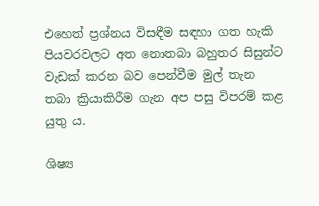එහෙත් ප්‍රශ්නය විසඳීම සඳහා ගත හැකි පියවරවලට අත නොතබා බහුතර සිසුන්ට වැඩක් කරන බව පෙන්වීම මුල් තැන තබා ක්‍රියාකිරීම ගැන අප පසු විපරම් කළ යුතු ය.

ශිෂ්‍ය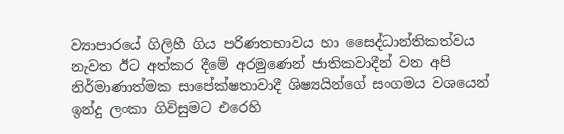ව්‍යාපාරයේ ගිලිහී ගිය පරිණතභාවය හා සෛද්ධාන්තිකත්වය නැවත ඊට අත්කර දීමේ අරමුණෙන් ජාතිකවාදීන් වන අපි නිර්මාණාත්මක සාපේක්ෂතාවාදී ශිෂ්‍යයින්ගේ සංගමය වශයෙන් ඉන්දු ලංකා ගිවිසුමට එරෙහි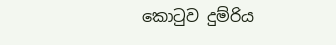කොටුව දුම්රිය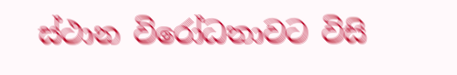ස්ථාන විරෝධතාවට විසි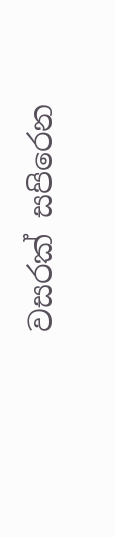වසරක් සපිරෙන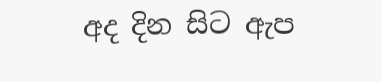අද දින සිට ඇප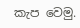කැප වෙමු.